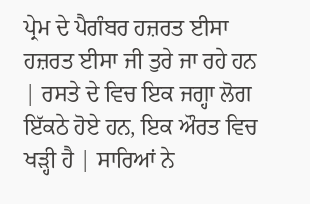ਪ੍ਰੇਮ ਦੇ ਪੈਗੰਬਰ ਹਜ਼ਰਤ ਈਸਾ
ਹਜ਼ਰਤ ਈਸਾ ਜੀ ਤੁਰੇ ਜਾ ਰਹੇ ਹਨ | ਰਸਤੇ ਦੇ ਵਿਚ ਇਕ ਜਗ੍ਹਾ ਲੋਗ ਇੱਕਠੇ ਹੋਏ ਹਨ, ਇਕ ਔਰਤ ਵਿਚ ਖੜ੍ਹੀ ਹੈ | ਸਾਰਿਆਂ ਨੇ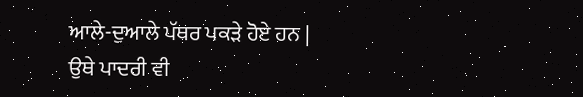ਆਲੇ-ਦੁਆਲੇ ਪੱਥਰ ਪਕੜੇ ਹੋਏ ਹਨ |
ਉਥੇ ਪਾਦਰੀ ਵੀ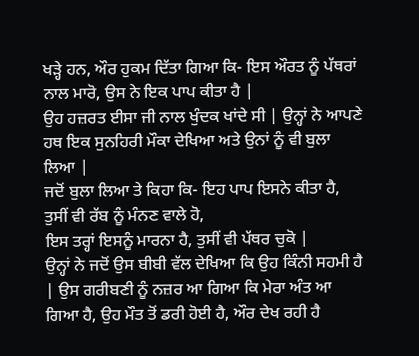ਖੜ੍ਹੇ ਹਨ, ਔਰ ਹੁਕਮ ਦਿੱਤਾ ਗਿਆ ਕਿ- ਇਸ ਔਰਤ ਨੂੰ ਪੱਥਰਾਂ ਨਾਲ ਮਾਰੋ, ਉਸ ਨੇ ਇਕ ਪਾਪ ਕੀਤਾ ਹੈ |
ਉਹ ਹਜ਼ਰਤ ਈਸਾ ਜੀ ਨਾਲ ਖੁੰਦਕ ਖਾਂਦੇ ਸੀ | ਉਨ੍ਹਾਂ ਨੇ ਆਪਣੇ ਹਥ ਇਕ ਸੁਨਹਿਰੀ ਮੌਕਾ ਦੇਖਿਆ ਅਤੇ ਉਨਾਂ ਨੂੰ ਵੀ ਬੁਲਾ ਲਿਆ |
ਜਦੋਂ ਬੁਲਾ ਲਿਆ ਤੇ ਕਿਹਾ ਕਿ- ਇਹ ਪਾਪ ਇਸਨੇ ਕੀਤਾ ਹੈ, ਤੁਸੀਂ ਵੀ ਰੱਬ ਨੂੰ ਮੰਨਣ ਵਾਲੇ ਹੋ,
ਇਸ ਤਰ੍ਹਾਂ ਇਸਨੂੰ ਮਾਰਨਾ ਹੈ, ਤੁਸੀਂ ਵੀ ਪੱਥਰ ਚੁਕੋ |
ਉਨ੍ਹਾਂ ਨੇ ਜਦੋਂ ਉਸ ਬੀਬੀ ਵੱਲ ਦੇਖਿਆ ਕਿ ਉਹ ਕਿੰਨੀ ਸਹਮੀ ਹੈ | ਉਸ ਗਰੀਬਣੀ ਨੂੰ ਨਜ਼ਰ ਆ ਗਿਆ ਕਿ ਮੇਰਾ ਅੰਤ ਆ ਗਿਆ ਹੈ, ਉਹ ਮੌਤ ਤੋਂ ਡਰੀ ਹੋਈ ਹੈ, ਔਰ ਦੇਖ ਰਹੀ ਹੈ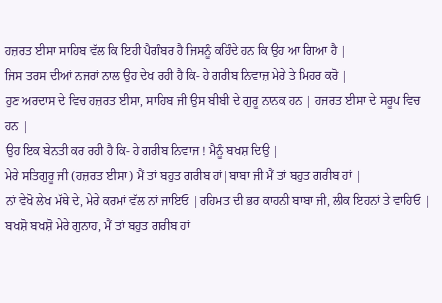ਹਜ਼ਰਤ ਈਸਾ ਸਾਹਿਬ ਵੱਲ ਕਿ ਇਹੀ ਪੈਗੰਬਰ ਹੈ ਜਿਸਨੂੰ ਕਹਿੰਦੇ ਹਨ ਕਿ ਉਹ ਆ ਗਿਆ ਹੈ |
ਜਿਸ ਤਰਸ ਦੀਆਂ ਨਜਰਾਂ ਨਾਲ ਉਹ ਦੇਖ ਰਹੀ ਹੈ ਕਿ- ਹੇ ਗਰੀਬ ਨਿਵਾਜ਼ ਮੇਰੇ ਤੇ ਮਿਹਰ ਕਰੋ |
ਹੁਣ ਅਰਦਾਸ ਦੇ ਵਿਚ ਹਜ਼ਰਤ ਈਸਾ, ਸਾਹਿਬ ਜੀ ਉਸ ਬੀਬੀ ਦੇ ਗੁਰੂ ਨਾਨਕ ਹਨ | ਹਜਰਤ ਈਸਾ ਦੇ ਸਰੂਪ ਵਿਚ ਹਨ |
ਉਹ ਇਕ ਬੇਨਤੀ ਕਰ ਰਹੀ ਹੈ ਕਿ- ਹੇ ਗਰੀਬ ਨਿਵਾਜ ! ਮੈਨੂੰ ਬਖਸ਼ ਦਿਉ |
ਮੇਰੇ ਸਤਿਗੁਰੂ ਜੀ (ਹਜ਼ਰਤ ਈਸਾ) ਮੈਂ ਤਾਂ ਬਹੁਤ ਗਰੀਬ ਹਾਂ|ਬਾਬਾ ਜੀ ਮੈਂ ਤਾਂ ਬਹੁਤ ਗਰੀਬ ਹਾਂ |
ਨਾਂ ਵੇਖੋ ਲੇਖ ਮੱਥੇ ਦੇ, ਮੇਰੇ ਕਰਮਾਂ ਵੱਲ ਨਾਂ ਜਾਇਓ |ਰਹਿਮਤ ਦੀ ਭਰ ਕਾਹਨੀ ਬਾਬਾ ਜੀ, ਲੀਕ ਇਹਨਾਂ ਤੇ ਵਾਹਿਓ |
ਬਖਸ਼ੋ ਬਖਸ਼ੋ ਮੇਰੇ ਗੁਨਾਹ, ਮੈਂ ਤਾਂ ਬਹੁਤ ਗਰੀਬ ਹਾਂ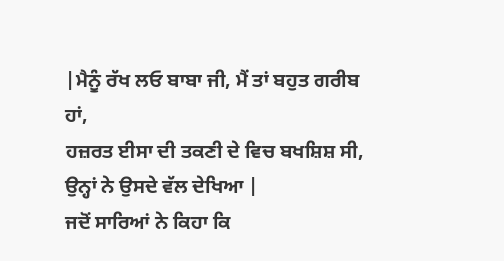|ਮੈਨੂੰ ਰੱਖ ਲਓ ਬਾਬਾ ਜੀ, ਮੈਂ ਤਾਂ ਬਹੁਤ ਗਰੀਬ ਹਾਂ,
ਹਜ਼ਰਤ ਈਸਾ ਦੀ ਤਕਣੀ ਦੇ ਵਿਚ ਬਖਸ਼ਿਸ਼ ਸੀ, ਉਨ੍ਹਾਂ ਨੇ ਉਸਦੇ ਵੱਲ ਦੇਖਿਆ |
ਜਦੋਂ ਸਾਰਿਆਂ ਨੇ ਕਿਹਾ ਕਿ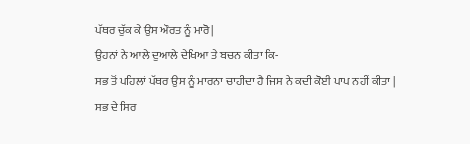ਪੱਥਰ ਚੁੱਕ ਕੇ ਉਸ ਔਰਤ ਨੂੰ ਮਾਰੋ|
ਉਹਨਾਂ ਨੇ ਆਲੇ ਦੁਆਲੇ ਦੇਖਿਆ ਤੇ ਬਚਨ ਕੀਤਾ ਕਿ-
ਸਭ ਤੋਂ ਪਹਿਲਾਂ ਪੱਥਰ ਉਸ ਨੂੰ ਮਾਰਨਾ ਚਾਹੀਦਾ ਹੈ ਜਿਸ ਨੇ ਕਦੀ ਕੋਈ ਪਾਪ ਨਹੀਂ ਕੀਤਾ |
ਸਭ ਦੇ ਸਿਰ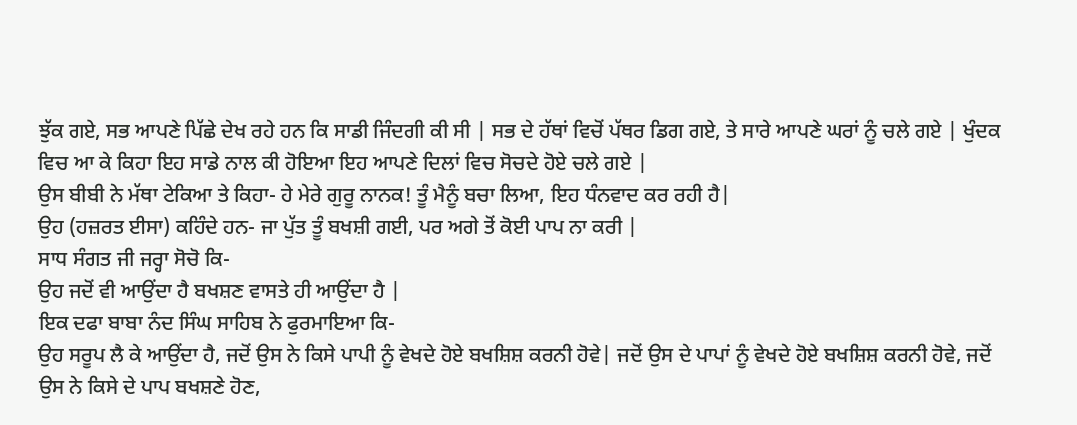ਝੁੱਕ ਗਏ, ਸਭ ਆਪਣੇ ਪਿੱਛੇ ਦੇਖ ਰਹੇ ਹਨ ਕਿ ਸਾਡੀ ਜਿੰਦਗੀ ਕੀ ਸੀ | ਸਭ ਦੇ ਹੱਥਾਂ ਵਿਚੋਂ ਪੱਥਰ ਡਿਗ ਗਏ, ਤੇ ਸਾਰੇ ਆਪਣੇ ਘਰਾਂ ਨੂੰ ਚਲੇ ਗਏ | ਖੁੰਦਕ ਵਿਚ ਆ ਕੇ ਕਿਹਾ ਇਹ ਸਾਡੇ ਨਾਲ ਕੀ ਹੋਇਆ ਇਹ ਆਪਣੇ ਦਿਲਾਂ ਵਿਚ ਸੋਚਦੇ ਹੋਏ ਚਲੇ ਗਏ |
ਉਸ ਬੀਬੀ ਨੇ ਮੱਥਾ ਟੇਕਿਆ ਤੇ ਕਿਹਾ- ਹੇ ਮੇਰੇ ਗੁਰੂ ਨਾਨਕ! ਤੂੰ ਮੈਨੂੰ ਬਚਾ ਲਿਆ, ਇਹ ਧੰਨਵਾਦ ਕਰ ਰਹੀ ਹੈ|
ਉਹ (ਹਜ਼ਰਤ ਈਸਾ) ਕਹਿੰਦੇ ਹਨ- ਜਾ ਪੁੱਤ ਤੂੰ ਬਖਸ਼ੀ ਗਈ, ਪਰ ਅਗੇ ਤੋਂ ਕੋਈ ਪਾਪ ਨਾ ਕਰੀ |
ਸਾਧ ਸੰਗਤ ਜੀ ਜਰ੍ਹਾ ਸੋਚੋ ਕਿ-
ਉਹ ਜਦੋਂ ਵੀ ਆਉਂਦਾ ਹੈ ਬਖਸ਼ਣ ਵਾਸਤੇ ਹੀ ਆਉਂਦਾ ਹੈ |
ਇਕ ਦਫਾ ਬਾਬਾ ਨੰਦ ਸਿੰਘ ਸਾਹਿਬ ਨੇ ਫੁਰਮਾਇਆ ਕਿ-
ਉਹ ਸਰੂਪ ਲੈ ਕੇ ਆਉਂਦਾ ਹੈ, ਜਦੋਂ ਉਸ ਨੇ ਕਿਸੇ ਪਾਪੀ ਨੂੰ ਵੇਖਦੇ ਹੋਏ ਬਖਸ਼ਿਸ਼ ਕਰਨੀ ਹੋਵੇ| ਜਦੋਂ ਉਸ ਦੇ ਪਾਪਾਂ ਨੂੰ ਵੇਖਦੇ ਹੋਏ ਬਖਸ਼ਿਸ਼ ਕਰਨੀ ਹੋਵੇ, ਜਦੋਂ ਉਸ ਨੇ ਕਿਸੇ ਦੇ ਪਾਪ ਬਖਸ਼ਣੇ ਹੋਣ,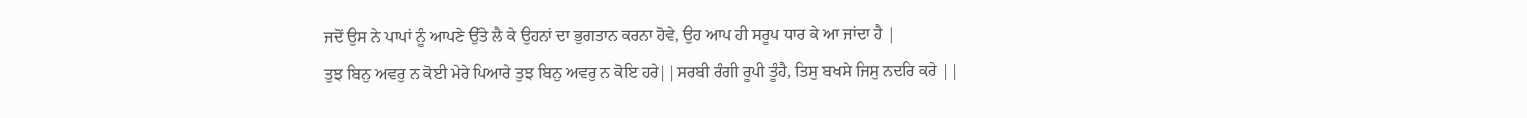ਜਦੋਂ ਉਸ ਨੇ ਪਾਪਾਂ ਨੂੰ ਆਪਣੇ ਉੱਤੇ ਲੈ ਕੇ ਉਹਨਾਂ ਦਾ ਭੁਗਤਾਨ ਕਰਨਾ ਹੋਵੇ, ਉਹ ਆਪ ਹੀ ਸਰੂਪ ਧਾਰ ਕੇ ਆ ਜਾਂਦਾ ਹੈ |
ਤੁਝ ਬਿਨੁ ਅਵਰੁ ਨ ਕੋਈ ਮੇਰੇ ਪਿਆਰੇ ਤੁਝ ਬਿਨੁ ਅਵਰੁ ਨ ਕੋਇ ਹਰੇ||ਸਰਬੀ ਰੰਗੀ ਰੂਪੀ ਤੂੰਹੈ, ਤਿਸੁ ਬਖਸੇ ਜਿਸੁ ਨਦਰਿ ਕਰੇ ||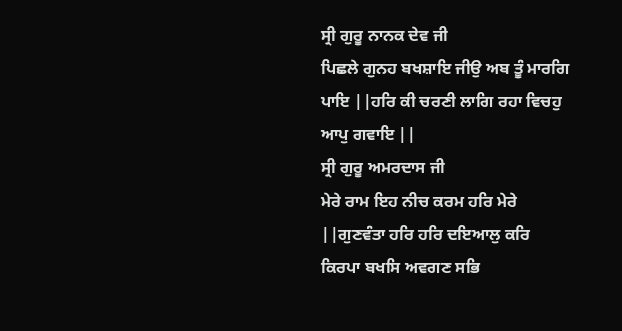ਸ੍ਰੀ ਗੁਰੂ ਨਾਨਕ ਦੇਵ ਜੀ
ਪਿਛਲੇ ਗੁਨਹ ਬਖਸ਼ਾਇ ਜੀਉ ਅਬ ਤੂੰ ਮਾਰਗਿ ਪਾਇ ||ਹਰਿ ਕੀ ਚਰਣੀ ਲਾਗਿ ਰਹਾ ਵਿਚਹੁ ਆਪੁ ਗਵਾਇ ||
ਸ੍ਰੀ ਗੁਰੂ ਅਮਰਦਾਸ ਜੀ
ਮੇਰੇ ਰਾਮ ਇਹ ਨੀਚ ਕਰਮ ਹਰਿ ਮੇਰੇ ||ਗੁਣਵੰਤਾ ਹਰਿ ਹਰਿ ਦਇਆਲੁ ਕਰਿ ਕਿਰਪਾ ਬਖਸਿ ਅਵਗਣ ਸਭਿ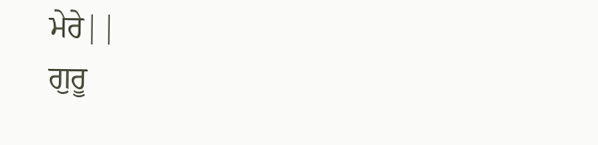ਮੇਰੇ||
ਗੁਰੂ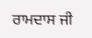ਰਾਮਦਾਸ ਜੀ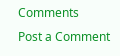Comments
Post a Comment